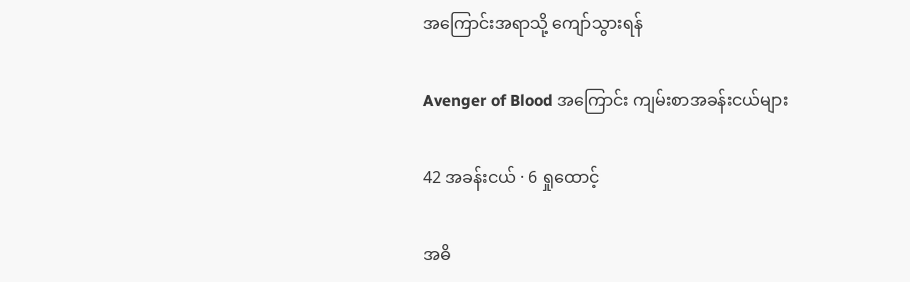အကြောင်းအရာသို့ ကျော်သွားရန်

Avenger of Blood အကြောင်း ကျမ်းစာအခန်းငယ်များ

42 အခန်းငယ် · 6 ရှုထောင့်

အဓိ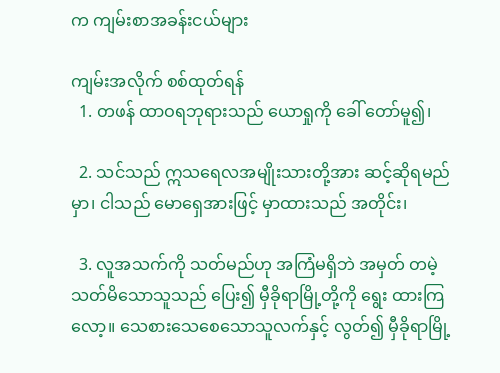က ကျမ်းစာအခန်းငယ်များ

ကျမ်းအလိုက် စစ်ထုတ်ရန်
  1. တဖန် ထာဝရဘုရားသည် ယောရှုကို ခေါ် တော်မူ၍၊

  2. သင်သည် ဣသရေလအမျိုးသားတို့အား ဆင့်ဆိုရမည်မှာ၊ ငါသည် မောရှေအားဖြင့် မှာထားသည် အတိုင်း၊

  3. လူအသက်ကို သတ်မည်ဟု အကြံမရှိဘဲ အမှတ် တမဲ့သတ်မိသောသူသည် ပြေး၍ မှီခိုရာမြို့တို့ကို ရွေး ထားကြလော့။ သေစားသေစေသောသူလက်နှင့် လွတ်၍ မှီခိုရာမြို့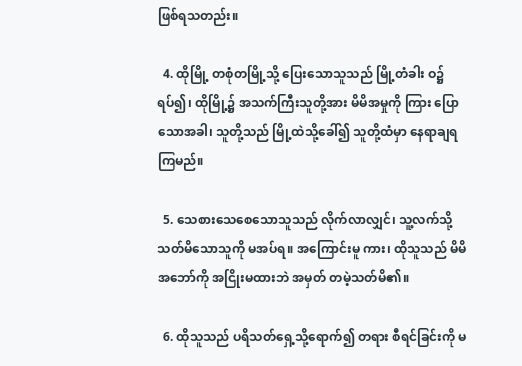ဖြစ်ရသတည်း။

  4. ထိုမြို့ တစုံတမြို့သို့ ပြေးသောသူသည် မြို့တံခါး ဝ၌ရပ်၍၊ ထိုမြို့၌ အသက်ကြီးသူတို့အား မိမိအမှုကို ကြား ပြောသောအခါ၊ သူတို့သည် မြို့ထဲသို့ခေါ်၍ သူတို့ထံမှာ နေရာချရကြမည်။

  5. သေစားသေစေသောသူသည် လိုက်လာလျှင်၊ သူ့လက်သို့ သတ်မိသောသူကို မအပ်ရ။ အကြောင်းမူ ကား၊ ထိုသူသည် မိမိအဘော်ကို အငြိုးမထားဘဲ အမှတ် တမဲ့သတ်မိ၏။

  6. ထိုသူသည် ပရိသတ်ရှေ့သို့ရောက်၍ တရား စီရင်ခြင်းကို မ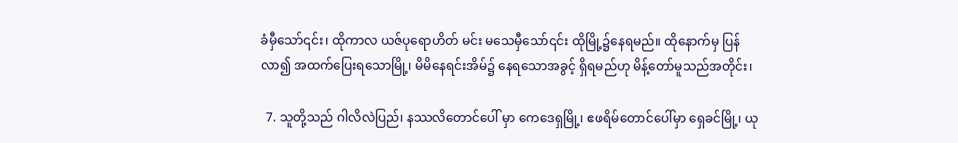ခံမှီသော်၎င်း၊ ထိုကာလ ယဇ်ပုရောဟိတ် မင်း မသေမှီသော်၎င်း ထိုမြို့၌နေရမည်။ ထိုနောက်မှ ပြန်လာ၍ အထက်ပြေးရသောမြို့၊ မိမိနေရင်းအိမ်၌ နေရသောအခွင့် ရှိရမည်ဟု မိန့်တော်မူသည်အတိုင်း၊

  7. သူတို့သည် ဂါလိလဲပြည်၊ နဿလိတောင်ပေါ် မှာ ကေဒေရှမြို့၊ ဧဖရိမ်တောင်ပေါ်မှာ ရှေခင်မြို့၊ ယု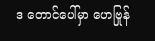ဒ တောင်ပေါ်မှာ ဟေဗြုန်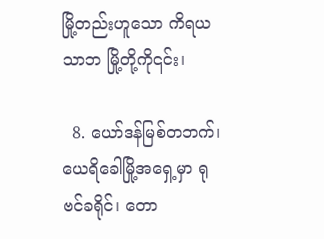မြို့တည်းဟူသော ကိရယသာဘ မြို့တို့ကို၎င်း၊

  8. ယော်ဒန်မြစ်တဘက်၊ ယေရိခေါမြို့အရှေ့မှာ ရုဗင်ခရိုင်၊ တော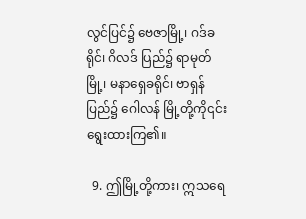လွင်ပြင်၌ ဗေဇာမြို့၊ ဂဒ်ခရိုင်၊ ဂိလဒ် ပြည်၌ ရာမုတ်မြို့၊ မနာရှေခရိုင်၊ ဗာရှန်ပြည်၌ ဂေါလန် မြို့တို့ကို၎င်း ရွေးထားကြ၏။

  9. ဤမြို့တို့ကား၊ ဣသရေ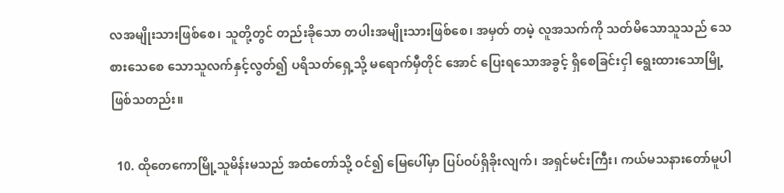လအမျိုးသားဖြစ်စေ၊ သူတို့တွင် တည်းခိုသော တပါးအမျိုးသားဖြစ်စေ၊ အမှတ် တမဲ့ လူအသက်ကို သတ်မိသောသူသည် သေစားသေစေ သောသူလက်နှင့်လွတ်၍ ပရိသတ်ရှေ့သို့ မရောက်မှီတိုင် အောင် ပြေးရသောအခွင့် ရှိစေခြင်းငှါ ရွေးထားသောမြို့ ဖြစ်သတည်း။

  10. ထိုတေကောမြို့သူမိန်းမသည် အထံတော်သို့ ဝင်၍ မြေပေါ်မှာ ပြပ်ဝပ်ရှိခိုးလျက်၊ အရှင်မင်းကြီး၊ ကယ်မသနားတော်မူပါ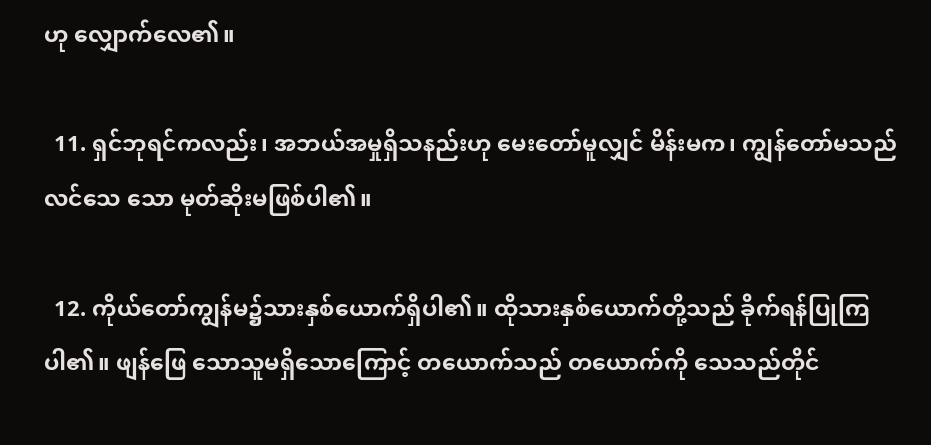ဟု လျှောက်လေ၏။

  11. ရှင်ဘုရင်ကလည်း၊ အဘယ်အမှုရှိသနည်းဟု မေးတော်မူလျှင် မိန်းမက၊ ကျွန်တော်မသည် လင်သေ သော မုတ်ဆိုးမဖြစ်ပါ၏။

  12. ကိုယ်တော်ကျွန်မ၌သားနှစ်ယောက်ရှိပါ၏။ ထိုသားနှစ်ယောက်တို့သည် ခိုက်ရန်ပြုကြပါ၏။ ဖျန်ဖြေ သောသူမရှိသောကြောင့် တယောက်သည် တယောက်ကို သေသည်တိုင်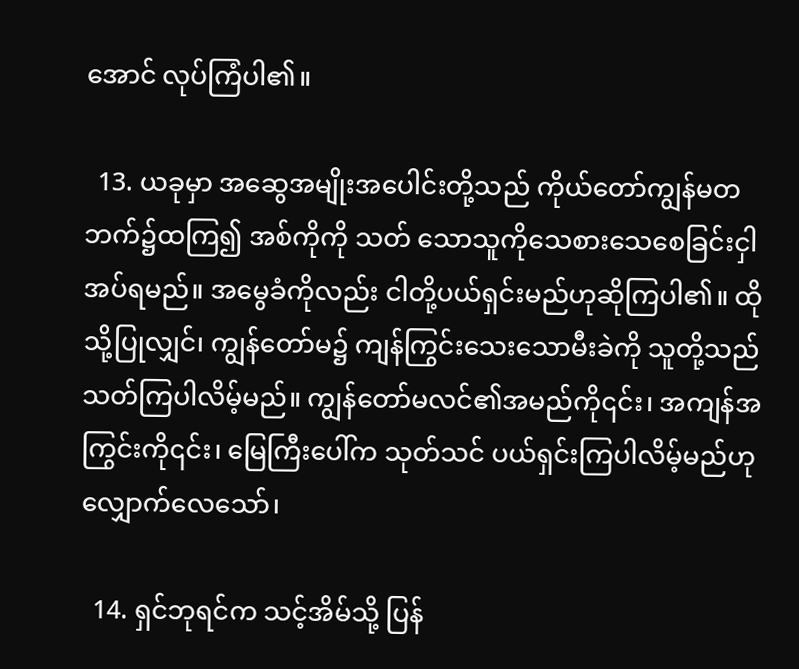အောင် လုပ်ကြံပါ၏။

  13. ယခုမှာ အဆွေအမျိုးအပေါင်းတို့သည် ကိုယ်တော်ကျွန်မတဘက်၌ထကြ၍ အစ်ကိုကို သတ် သောသူကိုသေစားသေစေခြင်းငှါ အပ်ရမည်။ အမွေခံကိုလည်း ငါတို့ပယ်ရှင်းမည်ဟုဆိုကြပါ၏။ ထိုသို့ပြုလျှင်၊ ကျွန်တော်မ၌ ကျန်ကြွင်းသေးသောမီးခဲကို သူတို့သည် သတ်ကြပါလိမ့်မည်။ ကျွန်တော်မလင်၏အမည်ကို၎င်း၊ အကျန်အကြွင်းကို၎င်း၊ မြေကြီးပေါ်က သုတ်သင် ပယ်ရှင်းကြပါလိမ့်မည်ဟု လျှောက်လေသော်၊

  14. ရှင်ဘုရင်က သင့်အိမ်သို့ ပြန်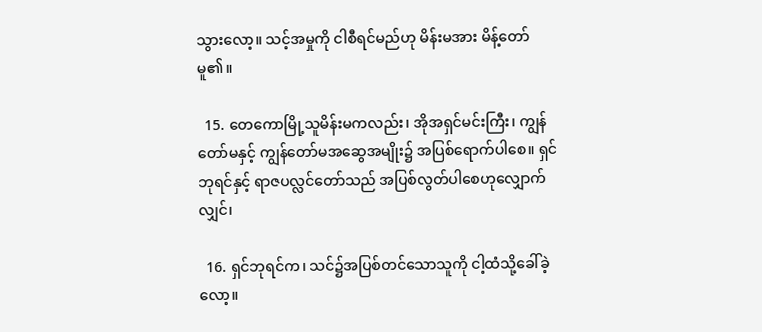သွားလော့။ သင့်အမှုကို ငါစီရင်မည်ဟု မိန်းမအား မိန့်တော်မူ၏။

  15. တေကောမြို့သူမိန်းမကလည်း၊ အိုအရှင်မင်းကြီး၊ ကျွန်တော်မနှင့် ကျွန်တော်မအဆွေအမျိုး၌ အပြစ်ရောက်ပါစေ။ ရှင်ဘုရင်နှင့် ရာဇပလ္လင်တော်သည် အပြစ်လွတ်ပါစေဟုလျှောက်လျှင်၊

  16. ရှင်ဘုရင်က၊ သင်၌အပြစ်တင်သောသူကို ငါ့ထံသို့ခေါ်ခဲ့လော့။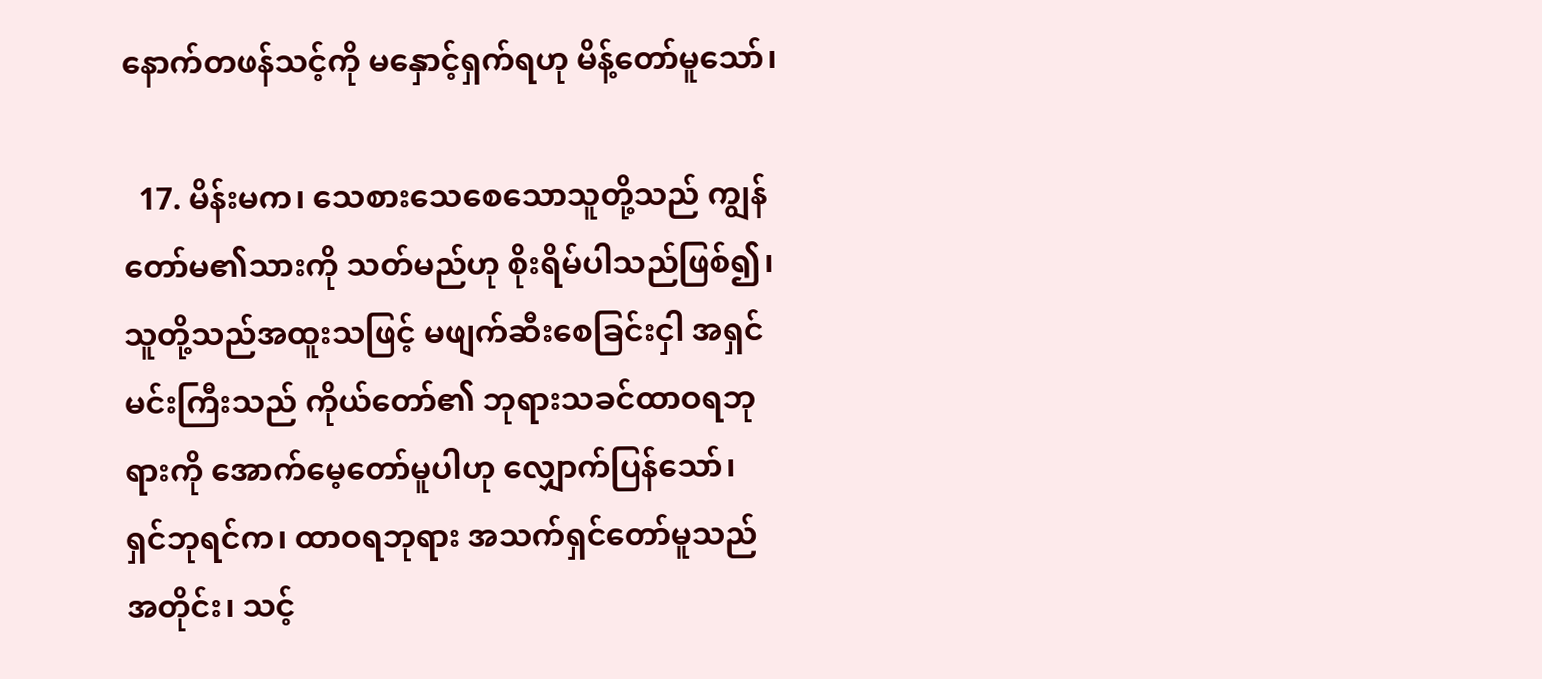နောက်တဖန်သင့်ကို မနှောင့်ရှက်ရဟု မိန့်တော်မူသော်၊

  17. မိန်းမက၊ သေစားသေစေသောသူတို့သည် ကျွန်တော်မ၏သားကို သတ်မည်ဟု စိုးရိမ်ပါသည်ဖြစ်၍၊ သူတို့သည်အထူးသဖြင့် မဖျက်ဆီးစေခြင်းငှါ အရှင်မင်းကြီးသည် ကိုယ်တော်၏ ဘုရားသခင်ထာဝရဘုရားကို အောက်မေ့တော်မူပါဟု လျှောက်ပြန်သော်၊ ရှင်ဘုရင်က၊ ထာဝရဘုရား အသက်ရှင်တော်မူသည်အတိုင်း၊ သင့်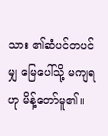သား ၏ဆံပင်တပင်မျှ မြေပေါ်သို့ မကျရဟု မိန့်တော်မူ၏။